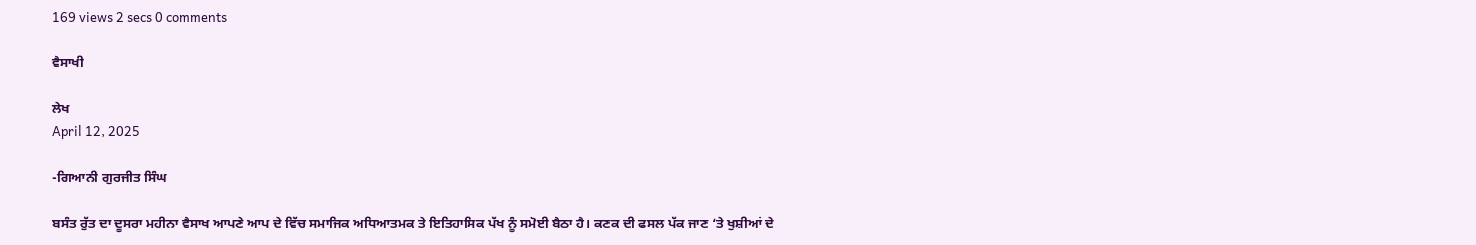169 views 2 secs 0 comments

ਵੈਸਾਖੀ

ਲੇਖ
April 12, 2025

-ਗਿਆਨੀ ਗੁਰਜੀਤ ਸਿੰਘ

ਬਸੰਤ ਰੁੱਤ ਦਾ ਦੂਸਰਾ ਮਹੀਨਾ ਵੈਸਾਖ ਆਪਣੇ ਆਪ ਦੇ ਵਿੱਚ ਸਮਾਜਿਕ ਅਧਿਆਤਮਕ ਤੇ ਇਤਿਹਾਸਿਕ ਪੱਖ ਨੂੰ ਸਮੋਈ ਬੈਠਾ ਹੈ। ਕਣਕ ਦੀ ਫਸਲ ਪੱਕ ਜਾਣ ‘ਤੇ ਖੁਸ਼ੀਆਂ ਦੇ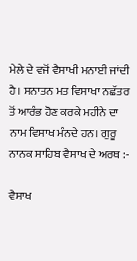ਮੇਲੇ ਦੇ ਵਜੋਂ ਵੈਸਾਖੀ ਮਨਾਈ ਜਾਂਦੀ ਹੈ। ਸਨਾਤਨ ਮਤ ਵਿਸਾਖਾ ਨਛੱਤਰ ਤੋਂ ਆਰੰਭ ਹੋਣ ਕਰਕੇ ਮਹੀਨੇ ਦਾ ਨਾਮ ਵਿਸਾਖ ਮੰਨਦੇ ਹਨ। ਗੁਰੂ ਨਾਨਕ ਸਾਹਿਬ ਵੈਸਾਖ ਦੇ ਅਰਥ :-

ਵੈਸਾਖ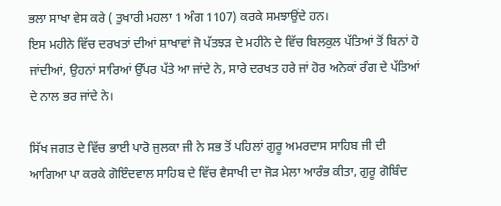ਭਲਾ ਸਾਖਾ ਵੇਸ ਕਰੇ ( ਤੁਖਾਰੀ ਮਹਲਾ 1 ਅੰਗ 1107) ਕਰਕੇ ਸਮਝਾਉਂਦੇ ਹਨ।
ਇਸ ਮਹੀਨੇ ਵਿੱਚ ਦਰਖਤਾਂ ਦੀਆਂ ਸ਼ਾਖਾਵਾਂ ਜੋ ਪੱਤਝੜ ਦੇ ਮਹੀਨੇ ਦੇ ਵਿੱਚ ਬਿਲਕੁਲ ਪੱਤਿਆਂ ਤੋਂ ਬਿਨਾਂ ਹੋ ਜਾਂਦੀਆਂ, ਉਹਨਾਂ ਸਾਰਿਆਂ ਉੱਪਰ ਪੱਤੇ ਆ ਜਾਂਦੇ ਨੇ, ਸਾਰੇ ਦਰਖਤ ਹਰੇ ਜਾਂ ਹੋਰ ਅਨੇਕਾਂ ਰੰਗ ਦੇ ਪੱਤਿਆਂ ਦੇ ਨਾਲ ਭਰ ਜਾਂਦੇ ਨੇ।

ਸਿੱਖ ਜਗਤ ਦੇ ਵਿੱਚ ਭਾਈ ਪਾਰੋ ਜੁਲਕਾ ਜੀ ਨੇ ਸਭ ਤੋਂ ਪਹਿਲਾਂ ਗੁਰੂ ਅਮਰਦਾਸ ਸਾਹਿਬ ਜੀ ਦੀ ਆਗਿਆ ਪਾ ਕਰਕੇ ਗੋਇੰਦਵਾਲ ਸਾਹਿਬ ਦੇ ਵਿੱਚ ਵੈਸਾਖੀ ਦਾ ਜੋੜ ਮੇਲਾ ਆਰੰਭ ਕੀਤਾ, ਗੁਰੂ ਗੋਬਿੰਦ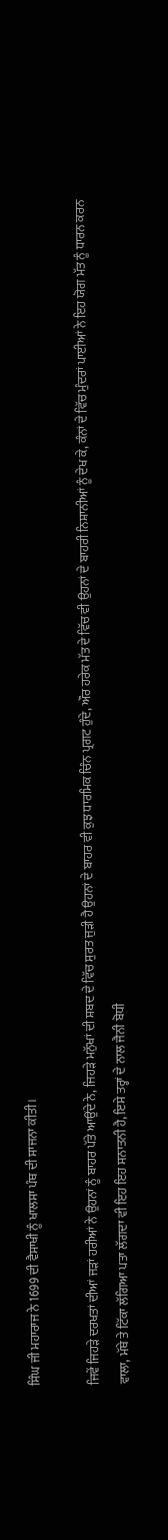ਸਿੰਘ ਜੀ ਮਹਾਰਾਜ ਨੇ 1699 ਦੀ ਵੈਸਾਖੀ ਨੂੰ ਖਾਲਸਾ ਪੰਥ ਦੀ ਸਾਜਨਾ ਕੀਤੀ।

ਜਿਵੇਂ ਜਿਹੜੇ ਦਰਖਤਾਂ ਦੀਆਂ ਜੜਾਂ ਹਰੀਆਂ ਨੇ ਉਹਨਾਂ ਨੂੰ ਬਾਹਰ ਪੱਤੇ ਆਉਂਦੇ ਨੇ, ਜਿਹੜੇ ਮਨੁੱਖਾਂ ਦੀ ਸ਼ਬਦ ਦੇ ਵਿੱਚ ਸੁਰਤ ਜੁੜੀ ਹੈ ਉਹਨਾਂ ਦੇ ਬਾਹਰ ਵੀ ਕੁਝ ਧਾਰਮਿਕ ਚਿੰਨ ਪ੍ਰਗਟ ਹੁੰਦੇ, ਔਰ ਹਰੇਕ ਮੱਤ ਦੇ ਵਿੱਚ ਵੀ ਉਹਨਾਂ ਦੇ ਬਾਹਰੀ ਨਿਸ਼ਾਨੀਆਂ ਨੂੰ ਦੇਖ ਕੇ, ਕੰਨਾਂ ਦੇ ਵਿੱਚ ਮੁੰਦਰਾਂ ਪਾਈਆਂ ਨੇ ਇਹ ਯੋਗ ਮੱਤ ਨੂੰ ਧਾਰਨ ਕਰਨ ਵਾਲਾ, ਮੱਥੇ ਤੇ ਟਿੱਕਾ ਲੱਗਿਆ ਪਤਾ ਲੱਗਦਾ ਵੀ ਇਹ ਇਹ ਸਨਾਤਨੀ ਹੈ, ਇਸੇ ਤਰ੍ਹਾਂ ਦੇ ਨਾਲ ਜੈਨੀ ਬੋਧੀ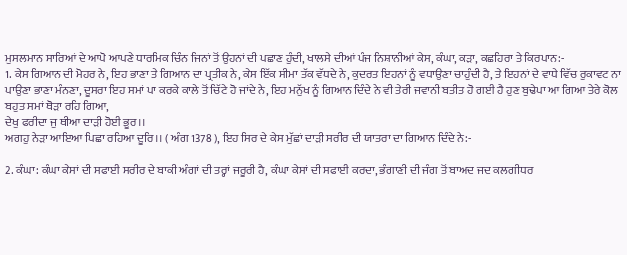ਮੁਸਲਮਾਨ ਸਾਰਿਆਂ ਦੇ ਆਪੋ ਆਪਣੇ ਧਾਰਮਿਕ ਚਿੰਨ ਜਿਨਾਂ ਤੋਂ ਉਹਨਾਂ ਦੀ ਪਛਾਣ ਹੁੰਦੀ, ਖਾਲਸੇ ਦੀਆਂ ਪੰਜ ਨਿਸ਼ਾਨੀਆਂ ਕੇਸ, ਕੰਘਾ, ਕੜਾ, ਕਛਹਿਰਾ ਤੇ ਕਿਰਪਾਨ:-
1. ਕੇਸ ਗਿਆਨ ਦੀ ਮੋਹਰ ਨੇ, ਇਹ ਭਾਣਾ ਤੇ ਗਿਆਨ ਦਾ ਪ੍ਰਤੀਕ ਨੇ, ਕੇਸ ਇੱਕ ਸੀਮਾ ਤੱਕ ਵੱਧਦੇ ਨੇ, ਕੁਦਰਤ ਇਹਨਾਂ ਨੂੰ ਵਧਾਉਣਾ ਚਾਹੁੰਦੀ ਹੈ, ਤੇ ਇਹਨਾਂ ਦੇ ਵਾਧੇ ਵਿੱਚ ਰੁਕਾਵਟ ਨਾ ਪਾਉਣਾ ਭਾਣਾ ਮੰਨਣਾ, ਦੂਸਰਾ ਇਹ ਸਮਾਂ ਪਾ ਕਰਕੇ ਕਾਲੇ ਤੋਂ ਚਿੱਟੇ ਹੋ ਜਾਂਦੇ ਨੇ, ਇਹ ਮਨੁੱਖ ਨੂੰ ਗਿਆਨ ਦਿੰਦੇ ਨੇ ਵੀ ਤੇਰੀ ਜਵਾਨੀ ਬਤੀਤ ਹੋ ਗਈ ਹੈ ਹੁਣ ਬੁਢੇਪਾ ਆ ਗਿਆ ਤੇਰੇ ਕੋਲ ਬਹੁਤ ਸਮਾਂ ਥੋੜਾ ਰਹਿ ਗਿਆ,
ਦੇਖੁ ਫਰੀਦਾ ਜੁ ਥੀਆ ਦਾੜੀ ਹੋਈ ਭੂਰ।।
ਅਗਹੁ ਨੇੜਾ ਆਇਆ ਪਿਛਾ ਰਹਿਆ ਦੂਰਿ।। ( ਅੰਗ 1378 ), ਇਹ ਸਿਰ ਦੇ ਕੇਸ ਮੁੱਛਾਂ ਦਾੜੀ ਸਰੀਰ ਦੀ ਯਾਤਰਾ ਦਾ ਗਿਆਨ ਦਿੰਦੇ ਨੇ:-

2. ਕੰਘਾ: ਕੰਘਾ ਕੇਸਾਂ ਦੀ ਸਫਾਈ ਸਰੀਰ ਦੇ ਬਾਕੀ ਅੰਗਾਂ ਦੀ ਤਰ੍ਹਾਂ ਜਰੂਰੀ ਹੈ, ਕੰਘਾ ਕੇਸਾਂ ਦੀ ਸਫਾਈ ਕਰਦਾ, ਭੰਗਾਣੀ ਦੀ ਜੰਗ ਤੋਂ ਬਾਅਦ ਜਦ ਕਲਗੀਧਰ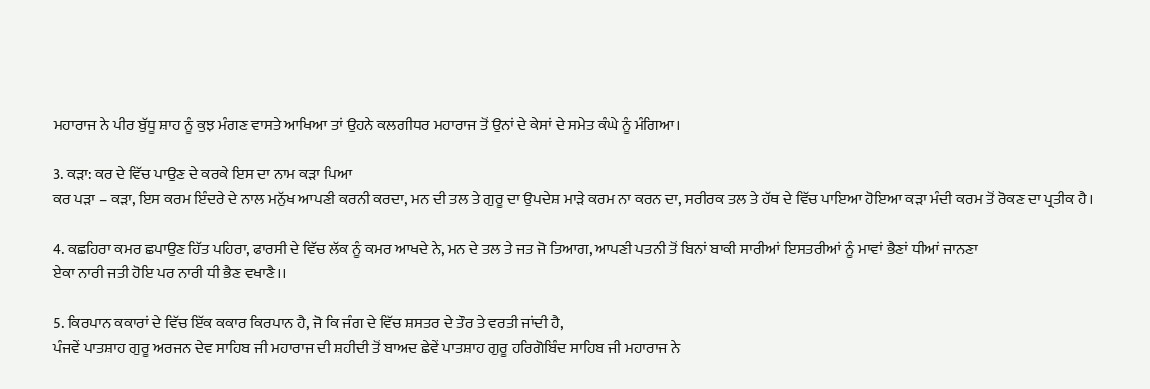ਮਹਾਰਾਜ ਨੇ ਪੀਰ ਬੁੱਧੂ ਸ਼ਾਹ ਨੂੰ ਕੁਝ ਮੰਗਣ ਵਾਸਤੇ ਆਖਿਆ ਤਾਂ ਉਹਨੇ ਕਲਗੀਧਰ ਮਹਾਰਾਜ ਤੋਂ ਉਨਾਂ ਦੇ ਕੇਸਾਂ ਦੇ ਸਮੇਤ ਕੰਘੇ ਨੂੰ ਮੰਗਿਆ।

3. ਕੜਾ: ਕਰ ਦੇ ਵਿੱਚ ਪਾਉਣ ਦੇ ਕਰਕੇ ਇਸ ਦਾ ਨਾਮ ਕੜਾ ਪਿਆ
ਕਰ ਪੜਾ – ਕੜਾ, ਇਸ ਕਰਮ ਇੰਦਰੇ ਦੇ ਨਾਲ ਮਨੁੱਖ ਆਪਣੀ ਕਰਨੀ ਕਰਦਾ, ਮਨ ਦੀ ਤਲ ਤੇ ਗੁਰੂ ਦਾ ਉਪਦੇਸ਼ ਮਾੜੇ ਕਰਮ ਨਾ ਕਰਨ ਦਾ, ਸਰੀਰਕ ਤਲ ਤੇ ਹੱਥ ਦੇ ਵਿੱਚ ਪਾਇਆ ਹੋਇਆ ਕੜਾ ਮੰਦੀ ਕਰਮ ਤੋਂ ਰੋਕਣ ਦਾ ਪ੍ਰਤੀਕ ਹੈ।

4. ਕਛਹਿਰਾ ਕਮਰ ਛਪਾਉਣ ਹਿੱਤ ਪਹਿਰਾ, ਫਾਰਸੀ ਦੇ ਵਿੱਚ ਲੱਕ ਨੂੰ ਕਮਰ ਆਖਦੇ ਨੇ, ਮਨ ਦੇ ਤਲ ਤੇ ਜਤ ਜੋ ਤਿਆਗ, ਆਪਣੀ ਪਤਨੀ ਤੋਂ ਬਿਨਾਂ ਬਾਕੀ ਸਾਰੀਆਂ ਇਸਤਰੀਆਂ ਨੂੰ ਮਾਵਾਂ ਭੈਣਾਂ ਧੀਆਂ ਜਾਨਣਾ
ਏਕਾ ਨਾਰੀ ਜਤੀ ਹੋਇ ਪਰ ਨਾਰੀ ਧੀ ਭੈਣ ਵਖਾਣੈ।।

5. ਕਿਰਪਾਨ ਕਕਾਰਾਂ ਦੇ ਵਿੱਚ ਇੱਕ ਕਕਾਰ ਕਿਰਪਾਨ ਹੈ, ਜੋ ਕਿ ਜੰਗ ਦੇ ਵਿੱਚ ਸ਼ਸਤਰ ਦੇ ਤੌਰ ਤੇ ਵਰਤੀ ਜਾਂਦੀ ਹੈ,
ਪੰਜਵੇਂ ਪਾਤਸ਼ਾਹ ਗੁਰੂ ਅਰਜਨ ਦੇਵ ਸਾਹਿਬ ਜੀ ਮਹਾਰਾਜ ਦੀ ਸ਼ਹੀਦੀ ਤੋਂ ਬਾਅਦ ਛੇਵੇਂ ਪਾਤਸ਼ਾਹ ਗੁਰੂ ਹਰਿਗੋਬਿੰਦ ਸਾਹਿਬ ਜੀ ਮਹਾਰਾਜ ਨੇ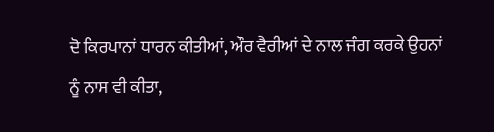ਦੋ ਕਿਰਪਾਨਾਂ ਧਾਰਨ ਕੀਤੀਆਂ, ਔਰ ਵੈਰੀਆਂ ਦੇ ਨਾਲ ਜੰਗ ਕਰਕੇ ਉਹਨਾਂ ਨੂੰ ਨਾਸ ਵੀ ਕੀਤਾ,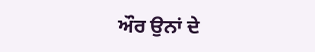ਔਰ ਉਨਾਂ ਦੇ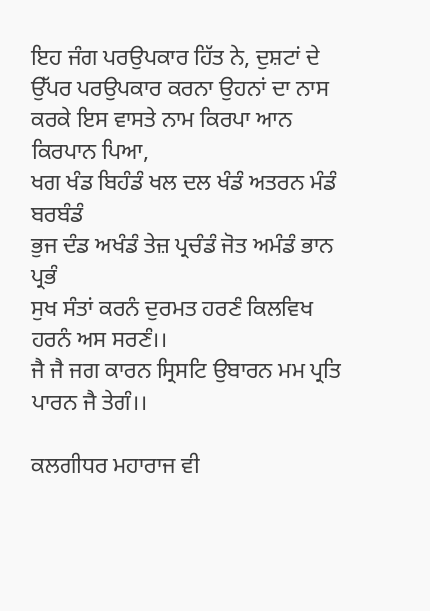ਇਹ ਜੰਗ ਪਰਉਪਕਾਰ ਹਿੱਤ ਨੇ, ਦੁਸ਼ਟਾਂ ਦੇ ਉੱਪਰ ਪਰਉਪਕਾਰ ਕਰਨਾ ਉਹਨਾਂ ਦਾ ਨਾਸ ਕਰਕੇ ਇਸ ਵਾਸਤੇ ਨਾਮ ਕਿਰਪਾ ਆਨ ਕਿਰਪਾਨ ਪਿਆ,
ਖਗ ਖੰਡ ਬਿਹੰਡੰ ਖਲ ਦਲ ਖੰਡੰ ਅਤਰਨ ਮੰਡੰ ਬਰਬੰਡੰ
ਭੁਜ ਦੰਡ ਅਖੰਡੰ ਤੇਜ਼ ਪ੍ਰਚੰਡੰ ਜੋਤ ਅਮੰਡੰ ਭਾਨ ਪ੍ਰਭੰ
ਸੁਖ ਸੰਤਾਂ ਕਰਨੰ ਦੁਰਮਤ ਹਰਣੰ ਕਿਲਵਿਖ ਹਰਨੰ ਅਸ ਸਰਣੰ।।
ਜੈ ਜੈ ਜਗ ਕਾਰਨ ਸ੍ਰਿਸਟਿ ਉਬਾਰਨ ਮਮ ਪ੍ਰਤਿ ਪਾਰਨ ਜੈ ਤੇਗੰ।।

ਕਲਗੀਧਰ ਮਹਾਰਾਜ ਵੀ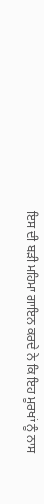ਇਸ ਦੀ ਬੜੀ ਮਹਿਮਾ ਗਾਇਨ ਕਰਦੇ ਨੇ ਕਿ ਇਹ ਮੂਰਖਾਂ ਨੂੰ ਨਾਸ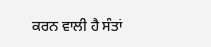ਕਰਨ ਵਾਲੀ ਹੈ ਸੰਤਾਂ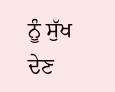ਨੂੰ ਸੁੱਖ ਦੇਣ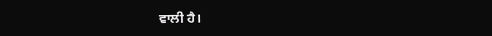ਵਾਲੀ ਹੈ।